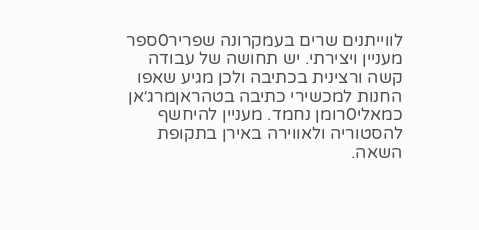לווייתנים שרים בעמקרונה שפריר0ספר מעניין ויצירתי. יש תחושה של עבודה קשה ורצינית בכתיבה ולכן מגיע שאפו
החנות למכשירי כתיבה בטהראןמרג׳אן כמאלי0רומן נחמד. מעניין להיחשף להסטוריה ולאווירה באירן בתקופת השאה.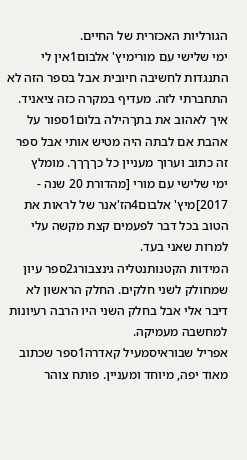הגורליות האכזרית של החיים.
ימי שלישי עם מורימיץ' אלבום1אין לי התנגדות לחשיבה חיובית אבל בספר הזה לא התחברתי לזה. מעדיף במקרה כזה ציאניד.
איך לאהוב את בתךהילה בלום1ספור על אהבת אם לבתה היה מטיש אותי אבל ספר זה כתוב וערוך מעניין כל כךךךך. מומלץ
ימי שלישי עם מורי [מהדורת 20 שנה - 2017]מיץ' אלבום4הז'אנר של לראות את הטוב בכל דבר לפעמים קצת מקשה עלי למרות שאני בעד.
המידות הקטנותנטליה גינצבורג2ספר עיון שמחולק לשני חלקים. החלק הראשון לא דיבר אלי אבל בחלק השני היו הרבה רעיונות למחשבה מעמיקה.
אפריל שבוראיסמעיל קאדרה1ספר שכתוב מאוד יפה, מיוחד ומעניין. פותח צוהר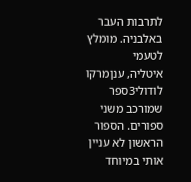לתרבות העבר באלבניה. מומלץ לטעמי
איטליה, ענןמרקו לודולי3ספר שמורכב משני ספורים. הספור הראשון לא עניין אותי במיוחד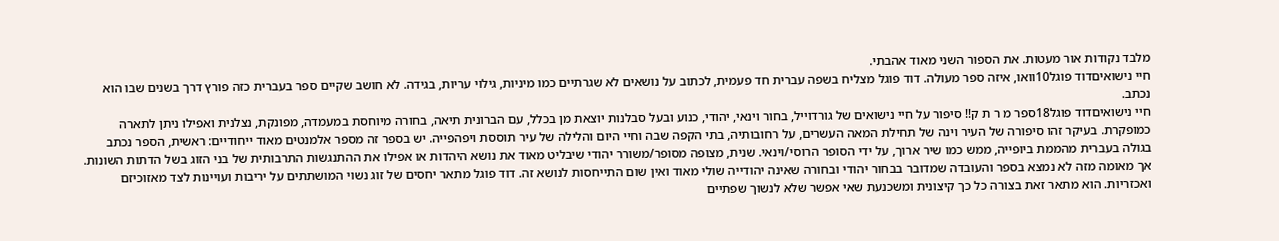מלבד נקודות אור מעטות. את הספור השני מאוד אהבתי.
חיי נישואיםדוד פוגל10וואו, איזה ספר מעולה. דוד פוגל מצליח בשפה עברית חד פעמית, לכתוב על נושאים לא שגרתיים כמו מיניות, גילוי עריות, בגידה. לא חושב שקיים ספר בעברית כזה פורץ דרך בשנים שבו הוא נכתב.
חיי נישואיםדוד פוגל18ספר מ ר ת ק!! סיפור על חיי נישואים של גורדוייל, בחור וינאי, יהודי, כנוע ובעל סבלנות יוצאת מן בכלל, עם הברונית תיאה, בחורה מיוחסת במעמדה, מפונקת, נצלנית ואפילו ניתן לתארה כמופקרת. בעיקר זהו סיפורה של העיר וינה של תחילת המאה העשרים, על רחובותיה, בתי הקפה שבה וחיי היום והלילה של עיר תוססת ויפהפייה. יש בספר זה מספר אלמנטים מאוד ייחודיים: ראשית, הספר נכתב בגולה בעברית מהממת ביופייה, ממש כמו שיר ארוך, על ידי הסופר הרוסי/וינאי. שנית, מצופה מסופר/משורר יהודי שיבליט מאוד את נושא היהדות או אפילו את ההתנגשות התרבותית של בני הזוג בשל הדתות השונות. אך מאומה מזה לא נמצא בספר והעובדה שמדובר בבחור יהודי ובחורה שאינה יהודייה שולי מאוד ואין שום התייחסות לנושא זה. דוד פוגל מתאר יחסים של זוג נשוי המושתתים על יריבות ועויינות לצד מאזוכיזם ואכזריות. הוא מתאר זאת בצורה כל כך קיצונית ומשכנעת שאי אפשר שלא לנשוך שפתיים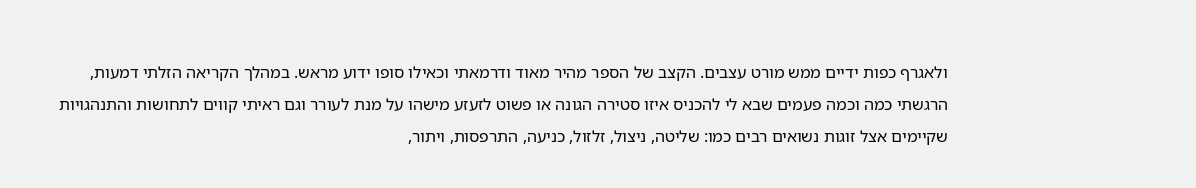ולאגרף כפות ידיים ממש מורט עצבים. הקצב של הספר מהיר מאוד ודרמאתי וכאילו סופו ידוע מראש. במהלך הקריאה הזלתי דמעות, הרגשתי כמה וכמה פעמים שבא לי להכניס איזו סטירה הגונה או פשוט לזעזע מישהו על מנת לעורר וגם ראיתי קווים לתחושות והתנהגויות שקיימים אצל זוגות נשואים רבים כמו: שליטה, ניצול, זלזול, כניעה, התרפסות, ויתור,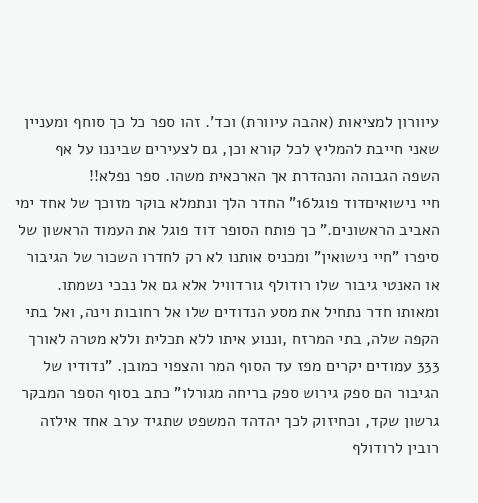עיוורון למציאות (אהבה עיוורת) וכד'. זהו ספר כל כך סוחף ומעניין שאני חייבת להמליץ לכל קורא וכן, גם לצעירים שביננו על אף השפה הגבוהה והנהדרת אך הארכאית משהו. ספר נפלא!!
חיי נישואיםדוד פוגל16" החדר הלך ונתמלא בוקר מזוכך של אחד ימי האביב הראשונים." כך פותח הסופר דוד פוגל את העמוד הראשון של סיפרו "חיי נישואין" ומכניס אותנו לא רק לחדרו השכור של הגיבור או האנטי גיבור שלו רודולף גורדוויל אלא גם אל נבכי נשמתו. ומאותו חדר נתחיל את מסע הנדודים שלו אל רחובות וינה, ואל בתי הקפה שלה, בתי המרזח ,וננוע איתו ללא תכלית וללא מטרה לאורך 333 עמודים יקרים מפז עד הסוף המר והצפוי כמובן. "נדודיו של הגיבור הם ספק גירוש ספק בריחה מגורלו" כתב בסוף הספר המבקר גרשון שקד, וכחיזוק לכך יהדהד המשפט שתגיד ערב אחד אילזה רובין לרודולף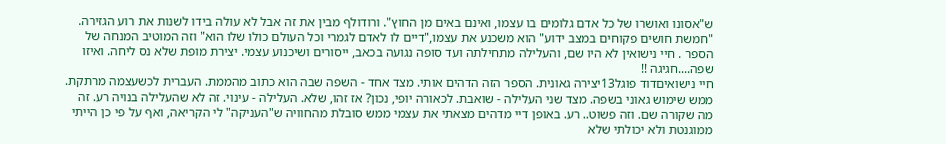ש"אסונו ואושרו של כל אדם גלומים בו עצמו, ואינם באים מן החוץ". ורודולף מבין את זה אבל לא עולה בידו לשנות את רוע הגזירה. "חמשת חושים פקוחים במצב ידוע" הוא משכנע את עצמו,"דיים לו לאדם לגמרי וכל העולם כולו שלו הוא" וזה המוטיב המנחה של הספר . חיי נישואין לא היו שם, והעלילה מתחילתה ועד סופה נגועה בכאב, ייסורים ושיכנוע עצמי. יצירת מופת שלא נס ליחה. ואיזו שפה....חגיגה !!
חיי נישואיםדוד פוגל13יצירה גאונית. הספר הזה הדהים אותי. מצד אחד - השפה שבה הוא כתוב מהממת. העברית לכשעצמה מרתקת. ממש שימוש גאוני בשפה. מצד שני העלילה - שואבת. לכאורה יופי, נכון? אז זהו, שלא. העלילה - עינוי. זה לא שהעלילה בנויה רע. זה מה שקורה שם. וזה פשוט.. רע. באופן דיי מדהים מצאתי את עצמי ממש סובלת מהחוויה ש"העניקה" לי הקריאה, ואף על פי כן הייתי ממוגנטת ולא יכולתי שלא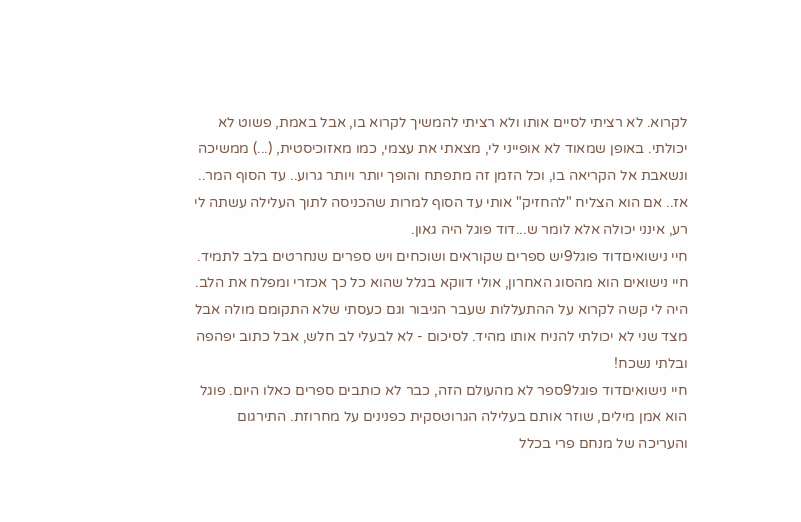לקרוא. לא רציתי לסיים אותו ולא רציתי להמשיך לקרוא בו, אבל באמת, פשוט לא יכולתי. באופן שמאוד לא אופייני לי, מצאתי את עצמי, כמו מאזוכיסטית, (...) ממשיכה ונשאבת אל הקריאה בו, וכל הזמן זה מתפתח והופך יותר ויותר גרוע.. עד הסוף המר.. אז.. אם הוא הצליח "להחזיק" אותי עד הסוף למרות שהכניסה לתוך העלילה עשתה לי רע, אינני יכולה אלא לומר ש...דוד פוגל היה גאון.
חיי נישואיםדוד פוגל9יש ספרים שקוראים ושוכחים ויש ספרים שנחרטים בלב לתמיד. חיי נישואים הוא מהסוג האחרון, אולי דווקא בגלל שהוא כל כך אכזרי ומפלח את הלב. היה לי קשה לקרוא על ההתעללות שעבר הגיבור וגם כעסתי שלא התקומם מולה אבל מצד שני לא יכולתי להניח אותו מהיד. לסיכום - לא לבעלי לב חלש, אבל כתוב יפהפה ובלתי נשכח!
חיי נישואיםדוד פוגל9ספר לא מהעולם הזה, כבר לא כותבים ספרים כאלו היום. פוגל הוא אמן מילים, שוזר אותם בעלילה הגרוטסקית כפנינים על מחרוזת. התירגום והעריכה של מנחם פרי בכלל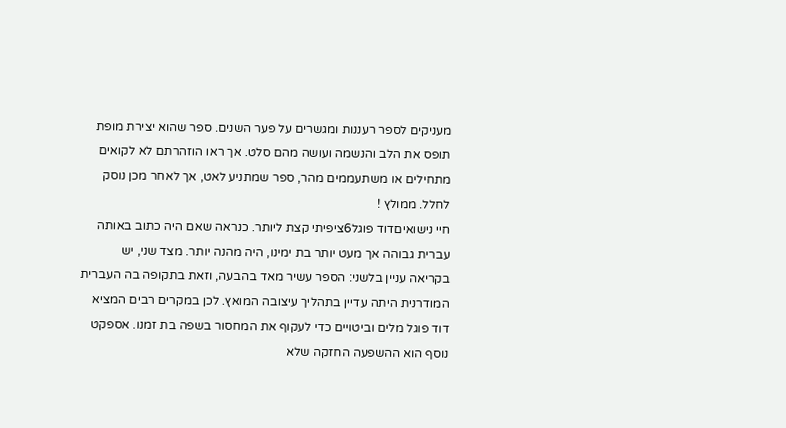מעניקים לספר רעננות ומגשרים על פער השנים. ספר שהוא יצירת מופת תופס את הלב והנשמה ועושה מהם סלט. אך ראו הוזהרתם לא לקואים מתחילים או משתעממים מהר, ספר שמתניע לאט, אך לאחר מכן נוסק לחלל. ממולץ !
חיי נישואיםדוד פוגל6ציפיתי קצת ליותר. כנראה שאם היה כתוב באותה עברית גבוהה אך מעט יותר בת ימינו, היה מהנה יותר. מצד שני, יש בקריאה עניין בלשני: הספר עשיר מאד בהבעה, וזאת בתקופה בה העברית המודרנית היתה עדיין בתהליך עיצובה המואץ. לכן במקרים רבים המציא דוד פוגל מלים וביטויים כדי לעקוף את המחסור בשפה בת זמנו. אספקט נוסף הוא ההשפעה החזקה שלא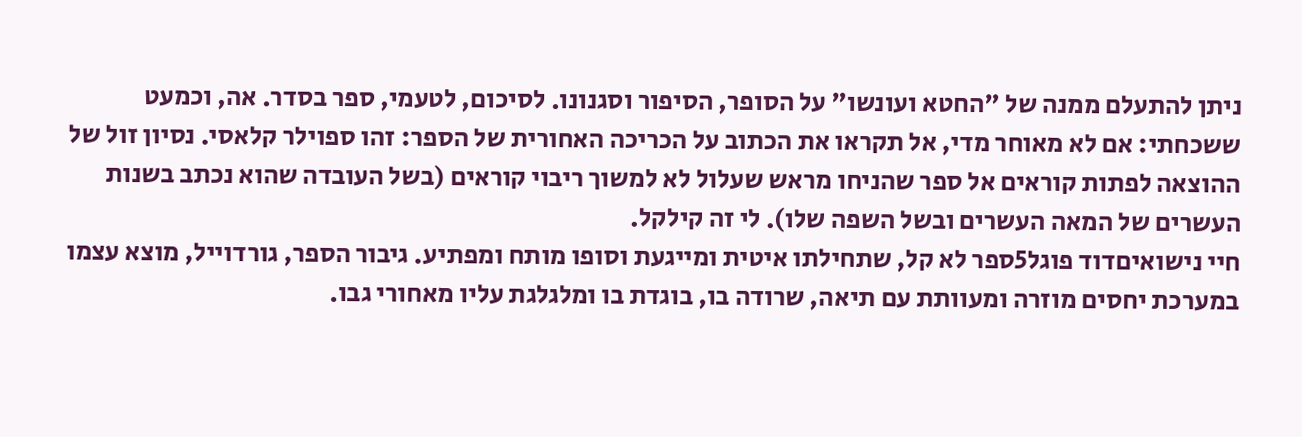ניתן להתעלם ממנה של "החטא ועונשו" על הסופר, הסיפור וסגנונו. לסיכום, לטעמי, ספר בסדר. אה, וכמעט ששכחתי: אם לא מאוחר מדי, אל תקראו את הכתוב על הכריכה האחורית של הספר: זהו ספוילר קלאסי. נסיון זול של ההוצאה לפתות קוראים אל ספר שהניחו מראש שעלול לא למשוך ריבוי קוראים (בשל העובדה שהוא נכתב בשנות העשרים של המאה העשרים ובשל השפה שלו). לי זה קילקל.
חיי נישואיםדוד פוגל5ספר לא קל, שתחילתו איטית ומייגעת וסופו מותח ומפתיע. גיבור הספר, גורדוייל, מוצא עצמו במערכת יחסים מוזרה ומעוותת עם תיאה, שרודה בו, בוגדת בו ומלגלגת עליו מאחורי גבו.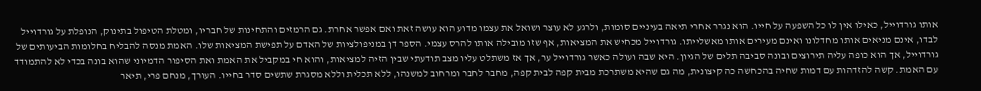אותו גורדוייל, כאילו אין לו כל השפעה על חייו. הוא נגרר אחרי תיאה בעיניים סומות, ולרגע לא עוצר ושואל את עצמו מדוע הוא עושה זאת ואם אפשר אחרת. גם הרמזים והתחינות של חבריו, ומטלת הטיפול בתינוק, הנופלת על גורדוייל לבדו, אינם מניאים אותו מחדלונו ואינם מעירים אותו מאשלייתו. גורדוייל מכחיש את המציאות, אף שזו מובילה אותו להרס עצמי. הספר דן במניפולציות של האדם על תפישת המציאות שלו. האמת מנסה להבליח בחלומות הביעותים של גורדוייל, אך הוא כופה עליה תירוצים ובונה סביבה תלים של הגיון. היא שבה ועולה כאשר גורדוייל ער, אך אז משתלט עליו מצב תודעתי שבין הזיה למציאות, והוא חי במקביל את האמת ואת הסיפור הדמיוני שהוא בונה בכדי לא להתמודד עם האמת. קשה להזדהות עם דמות שחיה בהכחשה כה קיצונית, מה גם שהיא משתרכת מבית קפה לבית קפה, מחבר לחבר ומרחוב למשנהו, ללא תכלית וללא מסגרת שתשים סדר בחייו. העורך, מנחם פרי, תיאר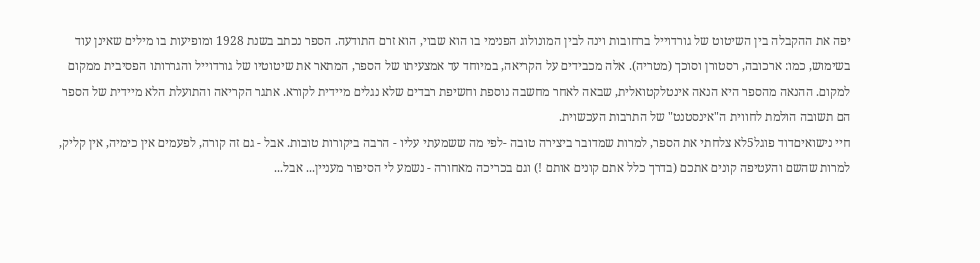יפה את ההקבלה בין השיטוט של גורדוייל ברחובות וינה לבין המונולוג הפנימי בו הוא שבוי, הוא זרם התודעה. הספר נכתב בשנת 1928 ומופיעות בו מילים שאינן עוד בשימוש, כמו: ארכובה, רסטורן וסוכך (מטריה). אלה מכבידים על הקריאה, במיוחד עד אמצעיתו של הספר, המתאר את שיטוטיו של גורדוייל והגררותו הפסיבית ממקום למקום. ההנאה מהספר היא הנאה אינטלקטואלית, שבאה לאחר מחשבה נוספת וחשיפת רבדים שלא נגלים מיידית לקורא. אתגר הקריאה והתועלת הלא מיידית של הספר הם תשובה הולמת לחווית ה"אינסטנט" של התרבות העכשוית.
חיי נישואיםדוד פוגל5לא צלחתי את הספר, למרות שמדובר ביצירה טובה -לפי מה ששמעתי עליו - הרבה ביקורות טובות. אבל - גם זה קורה, לפעמים אין כימיה, אין קליק, למרות שהשם והעטיפה קונים אתכם (בדרך כלל אתם קונים אותם !) וגם בכריכה מאחורה - נשמע לי הסיפור מעניין... אבל...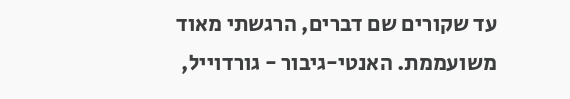עד שקורים שם דברים, הרגשתי מאוד משועממת. האנטי-גיבור - גורדוייל,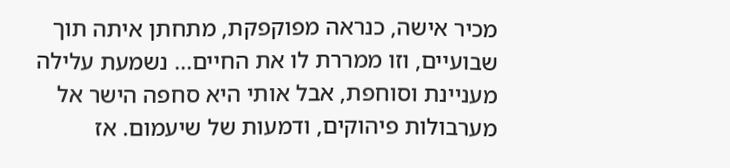מכיר אישה, כנראה מפוקפקת, מתחתן איתה תוך שבועיים, וזו ממררת לו את החיים... נשמעת עלילה מעניינת וסוחפת, אבל אותי היא סחפה הישר אל מערבולות פיהוקים, ודמעות של שיעמום. אז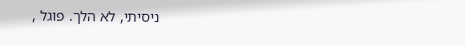ניסיתי, לא הלך. פוגל ,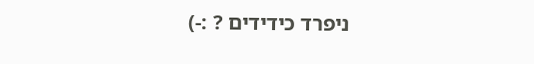ניפרד כידידים ? :-)